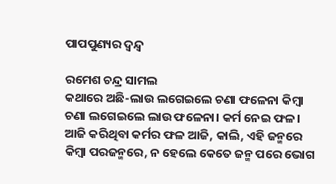ପାପପୁଣ୍ୟର ଦ୍ୱନ୍ଦ୍ୱ

ରମେଶ ଚନ୍ଦ୍ର ସାମଲ
କଥାରେ ଅଛି-ଲାଉ ଲଗେଇଲେ ଚଣା ଫଳେନା କିମ୍ବା ଚଣା ଲଗେଇଲେ ଲାଉ ଫଳେନା। କର୍ମ ନେଇ ଫଳ। ଆଜି କରିଥିବା କର୍ମର ଫଳ ଆଜି, କାଲି, ଏହି ଜନ୍ମରେ କିମ୍ବା ପରଜନ୍ମରେ, ନ ହେଲେ କେତେ ଜନ୍ମ ପରେ ଭୋଗ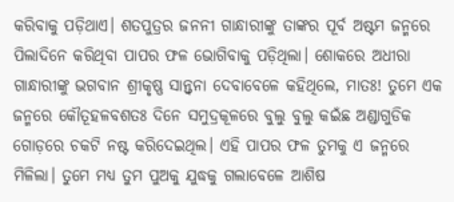କରିବାକୁ ପଡ଼ିଥାଏ। ଶତପୁତ୍ରର ଜନନୀ ଗାନ୍ଧାରୀଙ୍କୁ ତାଙ୍କର ପୂର୍ବ ଅଷ୍ଟମ ଜନ୍ମରେ ପିଲାଦିନେ କରିଥିବା ପାପର ଫଳ ଭୋଗିବାକୁ ପଡ଼ିଥିଲା। ଶୋକରେ ଅଧୀରା ଗାନ୍ଧାରୀଙ୍କୁ ଭଗବାନ ଶ୍ରୀକୃଷ୍ଣ ସାନ୍ତ୍ୱନା ଦେବାବେଳେ କହିଥିଲେ, ମାତଃ! ତୁମେ ଏକ ଜନ୍ମରେ କୌତୂହଳବଶତଃ ଦିନେ ସମୁଦ୍ରକୂଳରେ ବୁଲୁ ବୁଲୁ କଇଁଛ ଅଣ୍ଡାଗୁଡିକ ଗୋଡ଼ରେ ଚକଟି ନଷ୍ଟ କରିଦେଇଥିଲ। ଏହି ପାପର ଫଳ ତୁମକୁ ଏ ଜନ୍ମରେ ମିଳିଲା। ତୁମେ ମଧ୍ୟ ତୁମ ପୁଅକୁ ଯୁଦ୍ଧକୁ ଗଲାବେଳେ ଆଶିଷ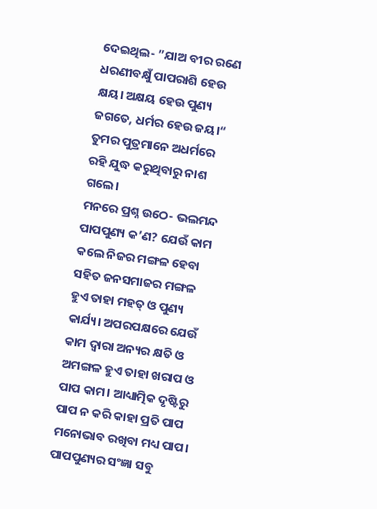ଦେଇଥିଲ- ”ଯାଅ ବୀର ରଣେ ଧରଣୀବକ୍ଷୁଁ ପାପରାଶି ହେଉ କ୍ଷୟ। ଅକ୍ଷୟ ହେଉ ପୁଣ୍ୟ ଜଗତେ, ଧର୍ମର ହେଉ ଜୟ।“ ତୁମର ପୁତ୍ରମାନେ ଅଧର୍ମରେ ରହି ଯୁଦ୍ଧ କରୁଥିବାରୁ ନାଶ ଗଲେ।
ମନରେ ପ୍ରଶ୍ନ ଉଠେ- ଭଲମନ୍ଦ ପାପପୁଣ୍ୟ କ’ଣ? ଯେଉଁ କାମ କଲେ ନିଜର ମଙ୍ଗଳ ହେବା ସହିତ ଜନସମାଜର ମଙ୍ଗଳ ହୁଏ ତାହା ମହତ୍‌ ଓ ପୁଣ୍ୟ କାର୍ଯ୍ୟ। ଅପରପକ୍ଷରେ ଯେଉଁ କାମ ଦ୍ୱାରା ଅନ୍ୟର କ୍ଷତି ଓ ଅମଙ୍ଗଳ ହୁଏ ତାହା ଖରାପ ଓ ପାପ କାମ। ଆଧ୍ୟାତ୍ମିକ ଦୃଷ୍ଟିରୁ ପାପ ନ କରି କାହା ପ୍ରତି ପାପ ମନୋଭାବ ରଖିବା ମଧ୍ୟ ପାପ। ପାପପୁଣ୍ୟର ସଂଜ୍ଞା ସବୁ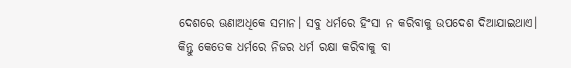ଦେଶରେ ଊଣାଅଧିକେ ସମାନ। ସବୁ ଧର୍ମରେ ହିଂସା ନ କରିବାକୁ ଉପଦେଶ ଦିଆଯାଇଥାଏ। କିନ୍ତୁ କେତେକ ଧର୍ମରେ ନିଜର ଧର୍ମ ରକ୍ଷା କରିବାକୁ ବା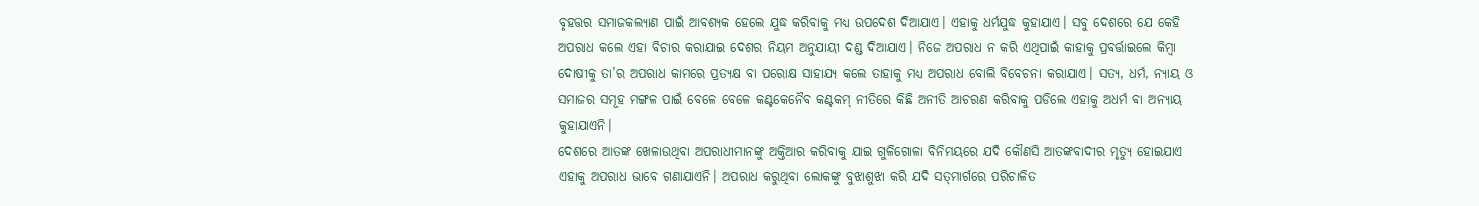ବୃହତ୍ତର ସମାଜକଲ୍ୟାଣ ପାଇଁ ଆବଶ୍ୟକ ହେଲେ ଯୁଦ୍ଧ କରିବାକୁ ମଧ୍ୟ ଉପଦେଶ ଦିଆଯାଏ। ଏହାକୁ ଧର୍ମଯୁଦ୍ଧ କୁହାଯାଏ। ସବୁ ଦେଶରେ ଯେ କେହି ଅପରାଧ କଲେ ଏହା ବିଚାର କରାଯାଇ ଦେଶର ନିୟମ ଅନୁଯାୟୀ ଦଣ୍ଡ ଦିଆଯାଏ। ନିଜେ ଅପରାଧ ନ କରି ଏଥିପାଇଁ କାହାକୁ ପ୍ରବର୍ତ୍ତାଇଲେ କିମ୍ବା ଦୋଷୀକୁ ତା’ର ଅପରାଧ କାମରେ ପ୍ରତ୍ୟକ୍ଷ ବା ପରୋକ୍ଷ ସାହାଯ୍ୟ କଲେ ତାହାକୁ ମଧ୍ୟ ଅପରାଧ ବୋଲି ବିବେଚନା କରାଯାଏ। ସତ୍ୟ, ଧର୍ମ, ନ୍ୟାୟ ଓ ସମାଜର ସମୂହ ମଙ୍ଗଳ ପାଇଁ ବେଳେ ବେଳେ କଣ୍ଟକେନୈବ କଣ୍ଟକମ୍‌ ନୀତିରେ କିଛି ଅନୀତି ଆଚରଣ କରିବାକୁ ପଡିଲେ ଏହାକୁ ଅଧର୍ମ ବା ଅନ୍ୟାୟ କୁହାଯାଏନି।
ଦେଶରେ ଆତଙ୍କ ଖେଳାଉଥିବା ଅପରାଧୀମାନଙ୍କୁ ଅକ୍ତିଆର କରିବାକୁ ଯାଇ ଗୁଳିଗୋଳା ବିନିମୟରେ ଯଦି କୌଣସି ଆତଙ୍କବାଦୀର ମୃତ୍ୟୁ ହୋଇଯାଏ ଏହାକୁ ଅପରାଧ ଭାବେ ଗଣାଯାଏନି। ଅପରାଧ କରୁଥିବା ଲୋକଙ୍କୁ ବୁଝାଶୁଝା କରି ଯଦି ସତ୍‌ମାର୍ଗରେ ପରିଚାଳିତ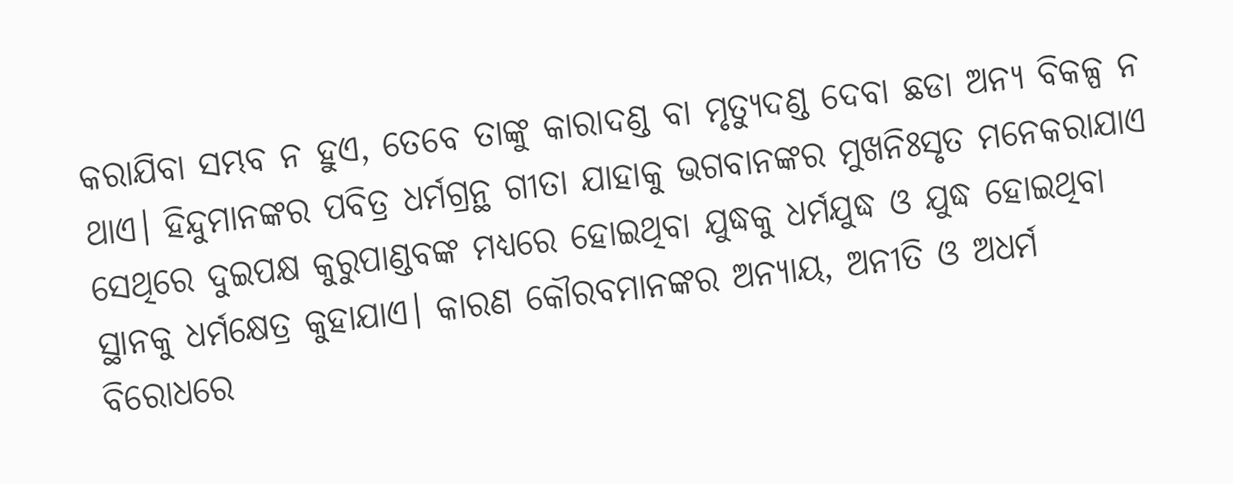କରାଯିବା ସମ୍ଭବ ନ ହୁଏ, ତେବେ ତାଙ୍କୁ କାରାଦଣ୍ଡ ବା ମୃତ୍ୟୁଦଣ୍ଡ ଦେବା ଛଡା ଅନ୍ୟ ବିକଳ୍ପ ନ ଥାଏ। ହିନ୍ଦୁମାନଙ୍କର ପବିତ୍ର ଧର୍ମଗ୍ରନ୍ଥ ଗୀତା ଯାହାକୁ ଭଗବାନଙ୍କର ମୁଖନିଃସୃତ ମନେକରାଯାଏ ସେଥିରେ ଦୁଇପକ୍ଷ କୁରୁପାଣ୍ଡବଙ୍କ ମଧ୍ୟରେ ହୋଇଥିବା ଯୁଦ୍ଧକୁ ଧର୍ମଯୁଦ୍ଧ ଓ ଯୁଦ୍ଧ ହୋଇଥିବା ସ୍ଥାନକୁ ଧର୍ମକ୍ଷେତ୍ର କୁହାଯାଏ। କାରଣ କୌରବମାନଙ୍କର ଅନ୍ୟାୟ, ଅନୀତି ଓ ଅଧର୍ମ ବିରୋଧରେ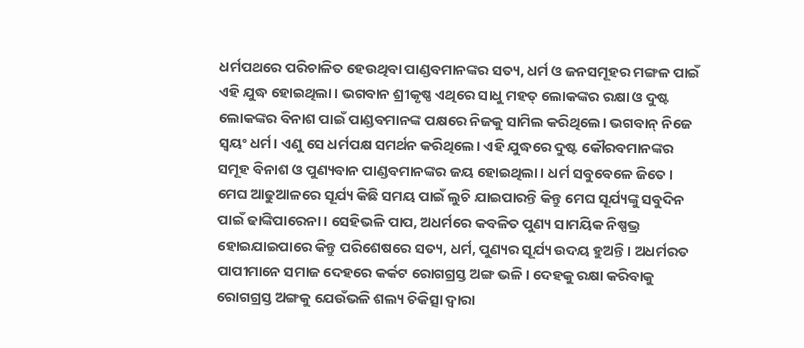ଧର୍ମପଥରେ ପରିଚାଳିତ ହେଉଥିବା ପାଣ୍ଡବମାନଙ୍କର ସତ୍ୟ, ଧର୍ମ ଓ ଜନସମୂହର ମଙ୍ଗଳ ପାଇଁ ଏହି ଯୁଦ୍ଧ ହୋଇଥିଲା। ଭଗବାନ ଶ୍ରୀକୃଷ୍ଣ ଏଥିରେ ସାଧୁ ମହତ୍‌ ଲୋକଙ୍କର ରକ୍ଷା ଓ ଦୁଷ୍ଟ ଲୋକଙ୍କର ବିନାଶ ପାଇଁ ପାଣ୍ଡବମାନଙ୍କ ପକ୍ଷରେ ନିଜକୁ ସାମିଲ କରିଥିଲେ। ଭଗବାନ୍‌ ନିଜେ ସ୍ବୟଂ ଧର୍ମ। ଏଣୁ ସେ ଧର୍ମପକ୍ଷ ସମର୍ଥନ କରିଥିଲେ। ଏହି ଯୁଦ୍ଧରେ ଦୁଷ୍ଟ କୌରବମାନଙ୍କର ସମୂହ ବିନାଶ ଓ ପୁଣ୍ୟବାନ ପାଣ୍ଡବମାନଙ୍କର ଜୟ ହୋଇଥିଲା। ଧର୍ମ ସବୁବେଳେ ଜିତେ। ମେଘ ଆଢୁଆଳରେ ସୂର୍ଯ୍ୟ କିଛି ସମୟ ପାଇଁ ଲୁଚି ଯାଇପାରନ୍ତି କିନ୍ତୁ ମେଘ ସୂର୍ଯ୍ୟଙ୍କୁ ସବୁଦିନ ପାଇଁ ଢାଙ୍କିପାରେନା। ସେହିଭଳି ପାପ, ଅଧର୍ମରେ କବଳିତ ପୁଣ୍ୟ ସାମୟିକ ନିଷ୍ପଭ୍ର ହୋଇଯାଇପାରେ କିନ୍ତୁ ପରିଶେଷରେ ସତ୍ୟ, ଧର୍ମ, ପୁଣ୍ୟର ସୂର୍ଯ୍ୟ ଉଦୟ ହୁଅନ୍ତି। ଅଧର୍ମରତ ପାପୀମାନେ ସମାଜ ଦେହରେ କର୍କଟ ରୋଗଗ୍ରସ୍ତ ଅଙ୍ଗ ଭଳି। ଦେହକୁ ରକ୍ଷା କରିବାକୁ ରୋଗଗ୍ରସ୍ତ ଅଙ୍ଗକୁ ଯେଉଁଭଳି ଶଲ୍ୟ ଚିକିତ୍ସା ଦ୍ୱାରା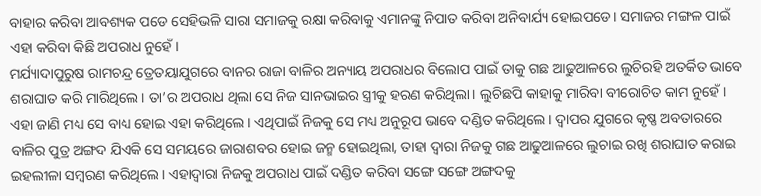ବାହାର କରିବା ଆବଶ୍ୟକ ପଡେ ସେହିଭଳି ସାରା ସମାଜକୁ ରକ୍ଷା କରିବାକୁ ଏମାନଙ୍କୁ ନିପାତ କରିବା ଅନିବାର୍ଯ୍ୟ ହୋଇପଡେ। ସମାଜର ମଙ୍ଗଳ ପାଇଁ ଏହା କରିବା କିଛି ଅପରାଧ ନୁହେଁ।
ମର୍ଯ୍ୟାଦାପୁରୁଷ ରାମଚନ୍ଦ୍ର ତ୍ରେତୟାଯୁଗରେ ବାନର ରାଜା ବାଳିର ଅନ୍ୟାୟ ଅପରାଧର ବିଲୋପ ପାଇଁ ତାକୁ ଗଛ ଆଢୁଆଳରେ ଲୁଚିରହି ଅତର୍କିତ ଭାବେ ଶରାଘାତ କରି ମାରିଥିଲେ। ତା’ର ଅପରାଧ ଥିଲା ସେ ନିଜ ସାନଭାଇର ସ୍ତ୍ରୀକୁ ହରଣ କରିଥିଲା। ଲୁଚିଛପି କାହାକୁ ମାରିବା ବୀରୋଚିତ କାମ ନୁହେଁ। ଏହା ଜାଣି ମଧ୍ୟ ସେ ବାଧ୍ୟ ହୋଇ ଏହା କରିଥିଲେ। ଏଥିପାଇଁ ନିଜକୁ ସେ ମଧ୍ୟ ଅନୁରୂପ ଭାବେ ଦଣ୍ଡିତ କରିଥିଲେ। ଦ୍ୱାପର ଯୁଗରେ କୃଷ୍ଣ ଅବତାରରେ ବାଳିର ପୁତ୍ର ଅଙ୍ଗଦ ଯିଏକି ସେ ସମୟରେ ଜାରାଶବର ହୋଇ ଜନ୍ମ ହୋଇଥିଲା, ତାହା ଦ୍ୱାରା ନିଜକୁ ଗଛ ଆଢୁଆଳରେ ଲୁଚାଇ ରଖି ଶରାଘାତ କରାଇ ଇହଲୀଳା ସମ୍ବରଣ କରିଥିଲେ। ଏହାଦ୍ୱାରା ନିଜକୁ ଅପରାଧ ପାଇଁ ଦଣ୍ଡିତ କରିବା ସଙ୍ଗେ ସଙ୍ଗେ ଅଙ୍ଗଦକୁ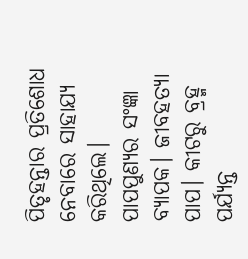ପିତୃହନ୍ତାର ପ୍ରତିଶୋଧ ନେବାରେ ସାହାଯ୍ୟ କରିଥିଲେ।
ପାପପୁଣ୍ୟର ସଂଜ୍ଞା ବ୍ୟାପକ। ଜୀବହତ୍ୟା ପାପ। କୀଟରୁ ବ୍ରହ୍ମ ପର୍ଯ୍ୟନ୍ତ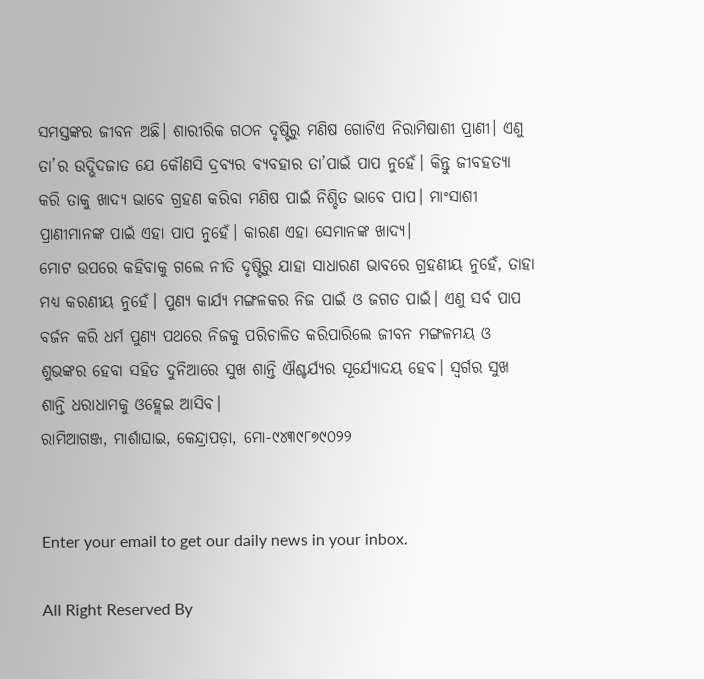ସମସ୍ତଙ୍କର ଜୀବନ ଅଛି। ଶାରୀରିକ ଗଠନ ଦୃଷ୍ଟିରୁ ମଣିଷ ଗୋଟିଏ ନିରାମିଷାଶୀ ପ୍ରାଣୀ। ଏଣୁ ତା’ର ଉଦ୍ଭିଦଜାତ ଯେ କୌଣସି ଦ୍ରବ୍ୟର ବ୍ୟବହାର ତା’ପାଇଁ ପାପ ନୁହେଁ। କିନ୍ତୁ ଜୀବହତ୍ୟା କରି ତାକୁ ଖାଦ୍ୟ ଭାବେ ଗ୍ରହଣ କରିବା ମଣିଷ ପାଇଁ ନିଶ୍ଚିତ ଭାବେ ପାପ। ମାଂସାଶୀ ପ୍ରାଣୀମାନଙ୍କ ପାଇଁ ଏହା ପାପ ନୁହେଁ। କାରଣ ଏହା ସେମାନଙ୍କ ଖାଦ୍ୟ।
ମୋଟ ଉପରେ କହିବାକୁ ଗଲେ ନୀତି ଦୃଷ୍ଟିରୁ ଯାହା ସାଧାରଣ ଭାବରେ ଗ୍ରହଣୀୟ ନୁହେଁ, ତାହା ମଧ୍ୟ କରଣୀୟ ନୁହେଁ। ପୁଣ୍ୟ କାର୍ଯ୍ୟ ମଙ୍ଗଳକର ନିଜ ପାଇଁ ଓ ଜଗତ ପାଇଁ। ଏଣୁ ସର୍ବ ପାପ ବର୍ଜନ କରି ଧର୍ମ ପୁଣ୍ୟ ପଥରେ ନିଜକୁ ପରିଚାଳିତ କରିପାରିଲେ ଜୀବନ ମଙ୍ଗଳମୟ ଓ ଶୁଭଙ୍କର ହେବା ସହିତ ଦୁନିଆରେ ସୁଖ ଶାନ୍ତି ଐଶ୍ଚର୍ଯ୍ୟର ସୂର୍ଯ୍ୟୋଦୟ ହେବ। ସ୍ବର୍ଗର ସୁଖ ଶାନ୍ତି ଧରାଧାମକୁ ଓହ୍ଲେଇ ଆସିବ।
ରାମିଆଗଞ୍ଜ, ମାର୍ଶାଘାଇ, କେନ୍ଦ୍ରାପଡ଼ା, ମୋ-୯୪୩୯୮୭୯୦୨୨


Enter your email to get our daily news in your inbox.

All Right Reserved By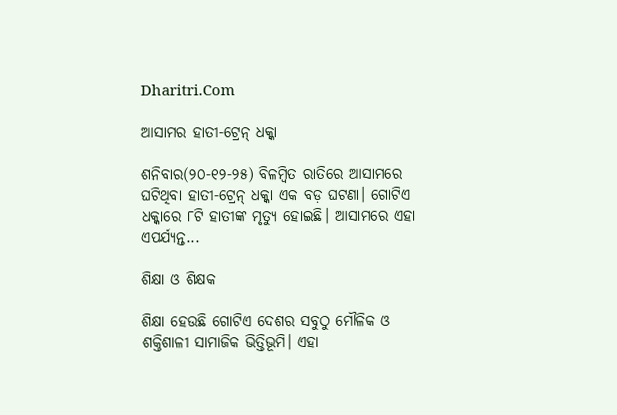Dharitri.Com

ଆସାମର ହାତୀ-ଟ୍ରେନ୍‌ ଧକ୍କା

ଶନିବାର(୨୦-୧୨-୨୫) ବିଳମ୍ବିତ ରାତିରେ ଆସାମରେ ଘଟିଥିବା ହାତୀ-ଟ୍ରେନ୍‌ ଧକ୍କା ଏକ ବଡ଼ ଘଟଣା। ଗୋଟିଏ ଧକ୍କାରେ ୮ଟି ହାତୀଙ୍କ ମୃତ୍ୟୁ ହୋଇଛି। ଆସାମରେ ଏହା ଏପର୍ଯ୍ୟନ୍ତ...

ଶିକ୍ଷା ଓ ଶିକ୍ଷକ

ଶିକ୍ଷା ହେଉଛି ଗୋଟିଏ ଦେଶର ସବୁଠୁ ମୌଳିକ ଓ ଶକ୍ତିଶାଳୀ ସାମାଜିକ ଭିତ୍ତିଭୂମି। ଏହା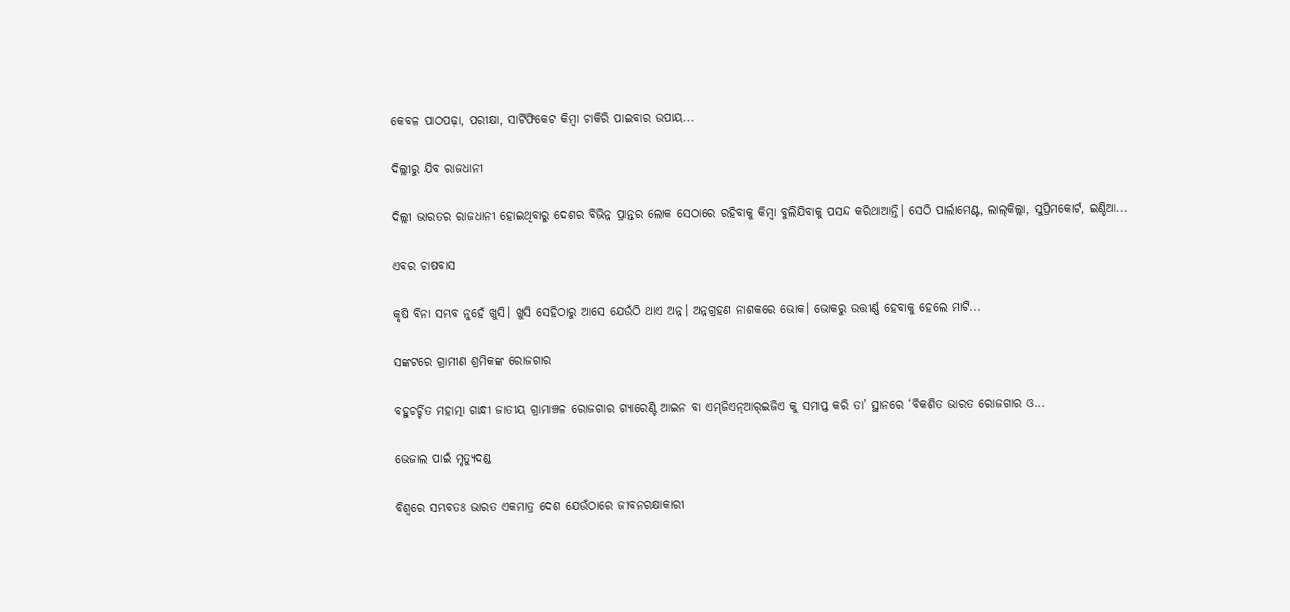କେବଳ ପାଠପଢ଼ା, ପରୀକ୍ଷା, ସାର୍ଟିଫିକେଟ କିମ୍ବା ଚାକିରି ପାଇବାର ଉପାୟ...

ଦିଲ୍ଲୀରୁ ଯିବ ରାଜଧାନୀ

ଦିଲ୍ଲୀ ଭାରତର ରାଜଧାନୀ ହୋଇଥିବାରୁ ଦେଶର ବିଭିନ୍ନ ପ୍ରାନ୍ତର ଲୋକ ସେଠାରେ ରହିବାକୁ କିମ୍ବା ବୁଲିଯିବାକୁ ପସନ୍ଦ କରିଥାଆନ୍ତି। ସେଠି ପାର୍ଲାମେଣ୍ଟ, ଲାଲ୍‌କିଲ୍ଲା, ସୁପ୍ରିମକୋର୍ଟ, ଇଣ୍ଡିଆ...

ଏବର ଚାଷବାସ

କୃଷି ବିନା ସମ୍ଭବ ନୁହେଁ ଖୁସି। ଖୁସି ସେହିଠାରୁ ଆସେ ଯେଉଁଠି ଥାଏ ଅନ୍ନ। ଅନ୍ନଗ୍ରହଣ ନାଶକରେ ଭୋକ। ଭୋକରୁ ଉତ୍ତୀର୍ଣ୍ଣ ହେବାକୁ ହେଲେ ମାଟି...

ସଙ୍କଟରେ ଗ୍ରାମୀଣ ଶ୍ରମିକଙ୍କ ରୋଜଗାର

ବହୁଚର୍ଚ୍ଚିତ ମହାତ୍ମା ଗାନ୍ଧୀ ଜାତୀୟ ଗ୍ରାମାଞ୍ଚଳ ରୋଜଗାର ଗ୍ୟାରେଣ୍ଟି ଆଇନ ବା ଏମ୍‌ଜିଏନ୍‌ଆର୍‌ଇଜିଏ କୁ ସମାପ୍ତ କରି ତା’ ସ୍ଥାନରେ ‘ବିକଶିତ ଭାରତ ରୋଜଗାର ଓ...

ଭେଜାଲ ପାଇଁ ମୃତ୍ୟୁଦଣ୍ଡ

ବିଶ୍ୱରେ ସମ୍ଭବତଃ ଭାରତ ଏକମାତ୍ର ଦେଶ ଯେଉଁଠାରେ ଜୀବନରକ୍ଷାକାରୀ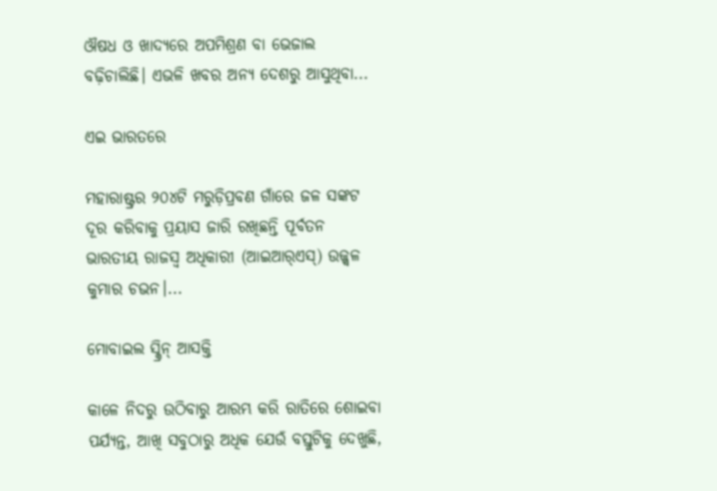ଔଷଧ ଓ ଖାଦ୍ୟରେ ଅପମିଶ୍ରଣ ବା ଭେଜାଲ ବଢ଼ିଚାଲିଛି। ଏଭଳି ଖବର ଅନ୍ୟ ଦେଶରୁ ଆସୁଥିବା...

ଏଇ ଭାରତରେ

ମହାରାଷ୍ଟ୍ରର ୨୦୪ଟି ମରୁଡ଼ିପ୍ରବଣ ଗାଁରେ ଜଳ ସଙ୍କଟ ଦୂର କରିବାକୁ ପ୍ରୟାସ ଜାରି ରଖିଛନ୍ତି ପୂର୍ବତନ ଭାରତୀୟ ରାଜସ୍ବ ଅଧିକାରୀ (ଆଇଆର୍‌ଏସ୍‌) ଉଜ୍ଜ୍ୱଳ କୁମାର ଚଭନ।...

ମୋବାଇଲ ସ୍କ୍ରିନ୍‌ ଆସକ୍ତି

କାଳେ ନିଦରୁ ଉଠିବାରୁ ଆରମ୍ଭ କରି ରାତିରେ ଶୋଇବା ପର୍ଯ୍ୟନ୍ତ, ଆଖି ସବୁଠାରୁ ଅଧିକ ଯେଉଁ ବସ୍ତୁଟିକୁ ଦେଖୁଛି,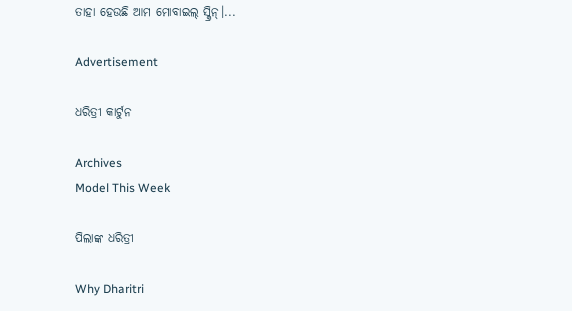ତାହା ହେଉଛି ଆମ ମୋବାଇଲ୍‌ ସ୍କ୍ରିନ୍‌।...

Advertisement

ଧରିତ୍ରୀ କାର୍ଟୁନ

Archives
Model This Week

ପିଲାଙ୍କ ଧରିତ୍ରୀ

Why Dharitri